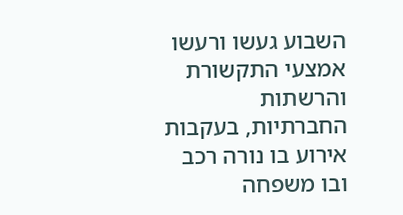השבוע געשו ורעשו אמצעי התקשורת והרשתות החברתיות, בעקבות אירוע בו נורה רכב ובו משפחה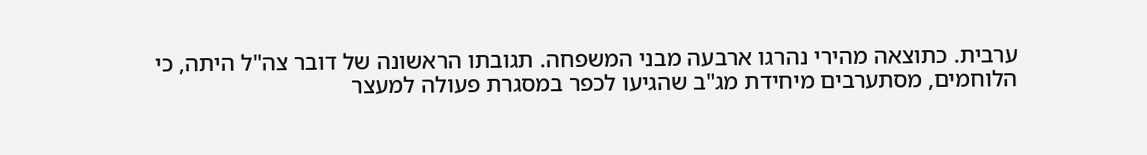ערבית. כתוצאה מהירי נהרגו ארבעה מבני המשפחה. תגובתו הראשונה של דובר צה"ל היתה, כי הלוחמים, מסתערבים מיחידת מג"ב שהגיעו לכפר במסגרת פעולה למעצר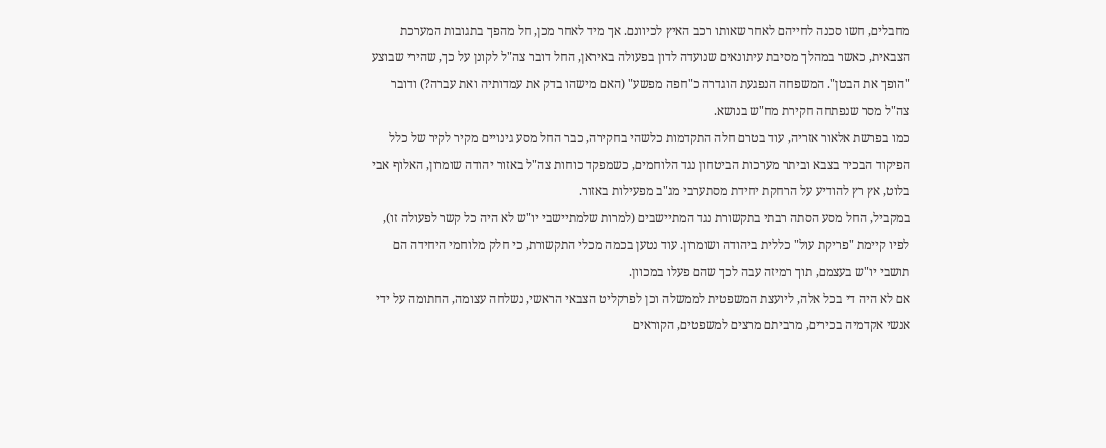מחבלים, חשו סכנה לחייהם לאחר שאותו רכב האיץ לכיוונם. אך מיד לאחר מכן, חל מהפך בתגובות המערכת הצבאית, כאשר במהלך מסיבת עיתונאים שנועדה לדון בפעולה באיראן, החל דובר צה"ל לקונן על כך, שהירי שבוצע "הופך את הבטן". המשפחה הנפגעת הוגדרה כ"חפה מפשע" (האם מישהו בדק את עמדותיה ואת עברה?) ודובר צה"ל מסר שנפתחה חקירת מח"ש בנושא.
כמו בפרשת אלאור אזריה, עוד בטרם חלה התקדמות כלשהי בחקירה, כבר החל מסע גינויים מקיר לקיר של כלל הפיקוד הבכיר בצבא וביתר מערכות הביטחון נגד הלוחמים, כשמפקד כוחות צה"ל באזור יהודה שומרון, האלוף אבי בלוט, אץ רץ להודיע על הרחקת יחידת מסתערבי מג"ב מפעילות באזור.
במקביל, החל מסע הסתה רבתי בתקשורת נגד המתיישבים (למרות שלמתיישבי יו"ש לא היה כל קשר לפעולה זו), לפיו קיימת "פריקת עול" כללית ביהודה ושומרון. עוד נטען בכמה מכלי התקשורת, כי חלק מלוחמי היחידה הם תושבי יו"ש בעצמם, תוך רמיזה עבה לכך שהם פעלו במכוון.
אם לא היה די בכל אלה, ליועצת המשפטית לממשלה וכן לפרקליט הצבאי הראשי, נשלחה עצומה, החתומה על ידי אנשי אקדמיה בכירים, מרביתם מרצים למשפטים, הקוראים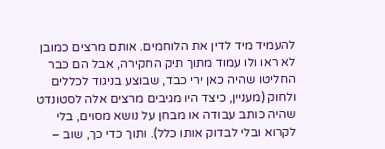להעמיד מיד לדין את הלוחמים. אותם מרצים כמובן לא ראו ולו עמוד מתוך תיק החקירה, אבל הם כבר החליטו שהיה כאן ירי כבד, שבוצע בניגוד לכללים ולחוק (מעניין, כיצד היו מגיבים מרצים אלה לסטונדט שהיה כותב עבודה או מבחן על נושא מסוים, בלי לקרוא ובלי לבדוק אותו כלל). ותוך כדי כך, שוב –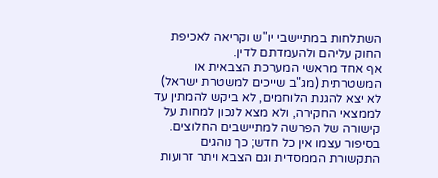השתלחות במתיישבי יו"ש וקריאה לאכיפת החוק עליהם ולהעמדתם לדין.
אף אחד מראשי המערכת הצבאית או המשטרתית (מג"ב שייכים למשטרת ישראל) לא יצא להגנת הלוחמים, לא ביקש להמתין עד לממצאי החקירה, ולא מצא לנכון למחות על קישורה של הפרשה למתיישבים החלוצים.
בסיפור עצמו אין כל חדש; כך נוהגים התקשורת הממסדית וגם הצבא ויתר זרועות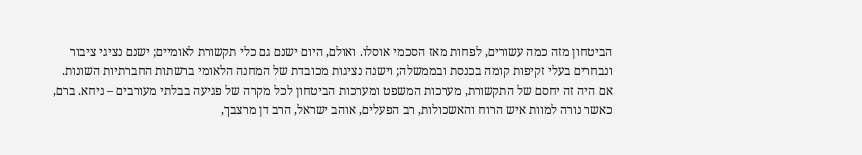הביטחון מזה כמה עשורים, לפחות מאז הסכמי אוסלו. ואולם, היום ישנם גם כלי תקשורת לאומיים; ישנם נציגי ציבור ונבחרים בעלי זקיפות קומה בכנסת ובממשלה; וישנה נציגות מכובדת של המחנה הלאומי ברשתות החברתיות השונות.
אם היה זה יחסם של התקשורת, מערכות המשפט ומערכות הביטחון לכל מקרה של פגיעה בבלתי מעורבים – ניחא. ברם, כאשר נורה למוות איש הרוח והאשכולות, רב הפעלים, אוהב ישראל, הרב דן מרצבך,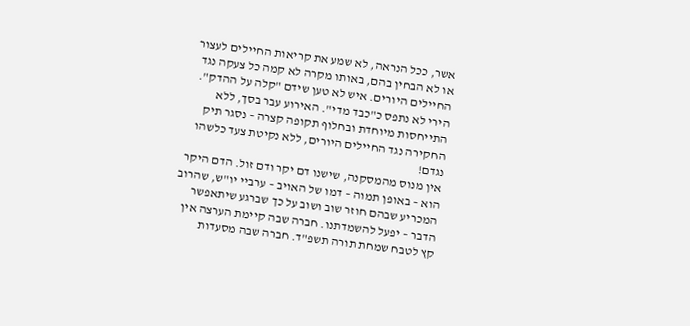אשר, ככל הנראה, לא שמע את קריאות החיילים לעצור או לא הבחין בהם, באותו מקרה לא קמה כל צעקה נגד החיילים היורים. איש לא טען שידם "קלה על ההדק". הירי לא נתפס כ"כבד מדי". האירוע עבר בסך, ללא התייחסות מיוחדת ובחלוף תקופה קצרה – נסגר תיק החקירה נגד החיילים היורים, ללא נקיטת צעד כלשהו נגדם!
אין מנוס מהמסקנה, שישנו דם יקר ודם זול. הדם היקר הוא – באופן תמוה – דמו של האויב – ערביי יו"ש, שהרוב המכריע שבהם חוזר שוב ושוב על כך שברגע שיתאפשר הדבר – יפעל להשמדתנו. חברה שבה קיימת הערצה אין קץ לטבח שמחת תורה תשפ"ד. חברה שבה מסעדות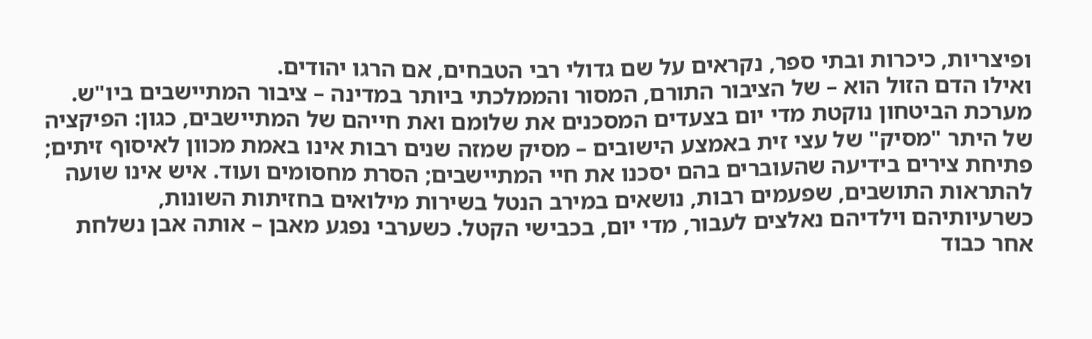ופיצריות, כיכרות ובתי ספר, נקראים על שם גדולי רבי הטבחים, אם הרגו יהודים.
ואילו הדם הזול הוא – של הציבור התורם, המסור והממלכתי ביותר במדינה – ציבור המתיישבים ביו"ש. מערכת הביטחון נוקטת מדי יום בצעדים המסכנים את שלומם ואת חייהם של המתיישבים, כגון: הפיקציה של היתר "מסיק" של עצי זית באמצע הישובים – מסיק שמזה שנים רבות אינו באמת מכוון לאיסוף זיתים; פתיחת צירים בידיעה שהעוברים בהם יסכנו את חיי המתיישבים; הסרת מחסומים ועוד. איש אינו שועה להתראות התושבים, שפעמים רבות, נושאים במירב הנטל בשירות מילואים בחזיתות השונות, כשרעיותיהם וילדיהם נאלצים לעבור, מדי יום, בכבישי הקטל. כשערבי נפגע מאבן – אותה אבן נשלחת אחר כבוד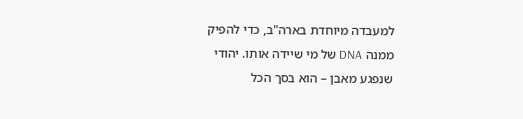למעבדה מיוחדת בארה"ב, כדי להפיק ממנה DNA של מי שיידה אותו. יהודי שנפגע מאבן – הוא בסך הכל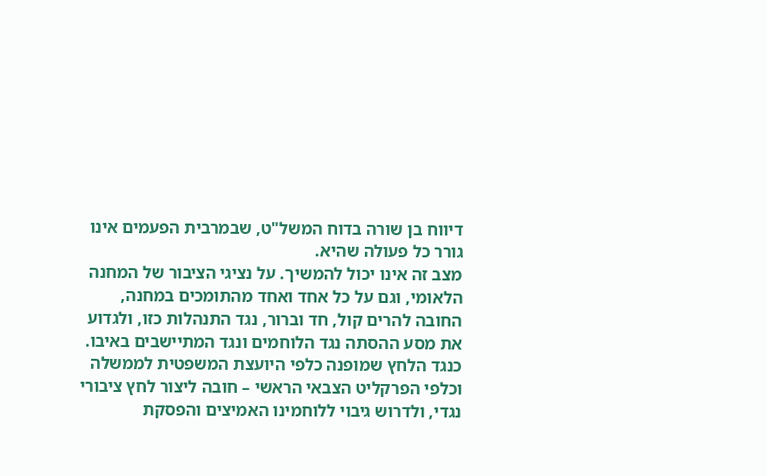דיווח בן שורה בדוח המשל"ט, שבמרבית הפעמים אינו גורר כל פעולה שהיא.
מצב זה אינו יכול להמשיך. על נציגי הציבור של המחנה הלאומי, וגם על כל אחד ואחד מהתומכים במחנה, החובה להרים קול, חד וברור, נגד התנהלות כזו, ולגדוע את מסע ההסתה נגד הלוחמים ונגד המתיישבים באיבו.
כנגד הלחץ שמופנה כלפי היועצת המשפטית לממשלה וכלפי הפרקליט הצבאי הראשי – חובה ליצור לחץ ציבורי נגדי, ולדרוש גיבוי ללוחמינו האמיצים והפסקת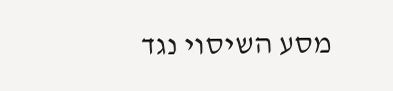מסע השיסוי נגד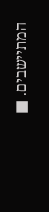המתיישבים. ■